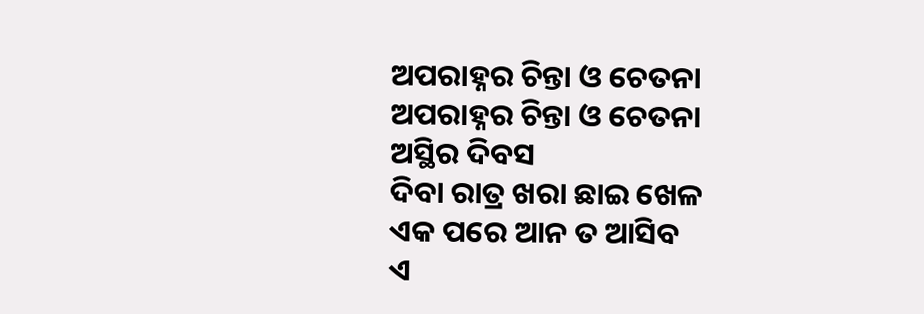ଅପରାହ୍ନର ଚିନ୍ତା ଓ ଚେତନା
ଅପରାହ୍ନର ଚିନ୍ତା ଓ ଚେତନା
ଅସ୍ଥିର ଦିବସ
ଦିବା ରାତ୍ର ଖରା ଛାଇ ଖେଳ
ଏକ ପରେ ଆନ ତ ଆସିବ
ଏ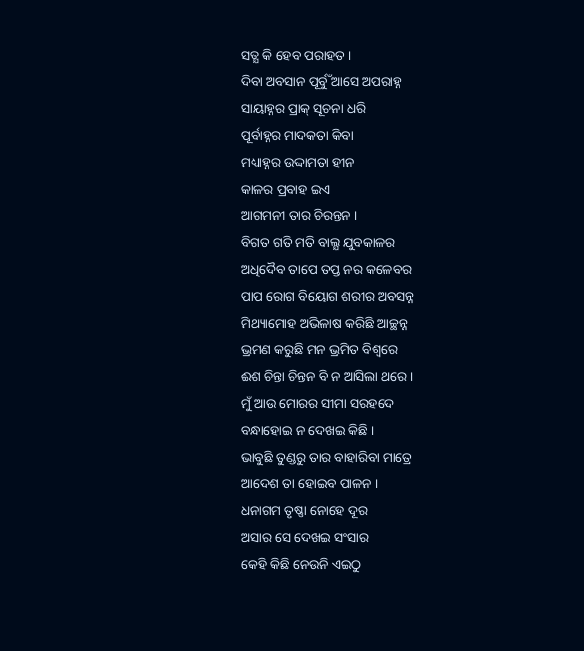ସତ୍ଯ କି ହେବ ପରାହତ ।
ଦିବା ଅବସାନ ପୂର୍ବୁଁ ଆସେ ଅପରାହ୍ନ
ସାୟାହ୍ନର ପ୍ରାକ୍ ସୂଚନା ଧରି
ପୂର୍ବାହ୍ନର ମାଦକତା କିବା
ମଧ୍ୟାହ୍ନର ଉଦ୍ଦାମତା ହୀନ
କାଳର ପ୍ରବାହ ଇଏ
ଆଗମନୀ ତାର ଚିରନ୍ତନ ।
ବିଗତ ଗତି ମତି ବାଲ୍ଯ ଯୁବକାଳର
ଅଧିଦୈବ ତାପେ ତପ୍ତ ନର କଳେବର
ପାପ ରୋଗ ବିୟୋଗ ଶରୀର ଅବସନ୍ନ
ମିଥ୍ୟାମୋହ ଅଭିଳାଷ କରିଛି ଆଚ୍ଛନ୍ନ
ଭ୍ରମଣ କରୁଛି ମନ ଭ୍ରମିତ ବିଶ୍ବରେ
ଈଶ ଚିନ୍ତା ଚିନ୍ତନ ବି ନ ଆସିଲା ଥରେ ।
ମୁଁ ଆଉ ମୋରର ସୀମା ସରହଦେ
ବନ୍ଧାହୋଇ ନ ଦେଖଇ କିଛି ।
ଭାବୁଛି ତୁଣ୍ଡରୁ ତାର ବାହାରିବା ମାତ୍ରେ
ଆଦେଶ ତା ହୋଇବ ପାଳନ ।
ଧନାଗମ ତୃଷ୍ଣା ନୋହେ ଦୂର
ଅସାର ସେ ଦେଖଇ ସଂସାର
କେହି କିଛି ନେଉନି ଏଇଠୁ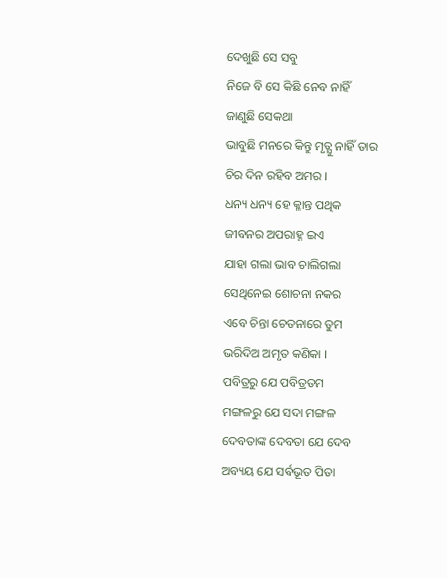ଦେଖୁଛି ସେ ସବୁ
ନିଜେ ବି ସେ କିଛି ନେବ ନାହିଁ
ଜାଣୁଛି ସେକଥା
ଭାବୁଛି ମନରେ କିନ୍ତୁ ମୃତ୍ଯୁ ନାହିଁ ତାର
ଚିର ଦିନ ରହିବ ଅମର ।
ଧନ୍ୟ ଧନ୍ୟ ହେ କ୍ଳାନ୍ତ ପଥିକ
ଜୀବନର ଅପରାହ୍ନ ଇଏ
ଯାହା ଗଲା ଭାବ ଚାଲିଗଲା
ସେଥିନେଇ ଶୋଚନା ନକର
ଏବେ ଚିନ୍ତା ଚେତନାରେ ତୁମ
ଭରିଦିଅ ଅମୃତ କଣିକା ।
ପବିତ୍ରରୁ ଯେ ପବିତ୍ରତମ
ମଙ୍ଗଳରୁ ଯେ ସଦା ମଙ୍ଗଳ
ଦେବତାଙ୍କ ଦେବତା ଯେ ଦେବ
ଅବ୍ୟୟ ଯେ ସର୍ଵଭୂତ ପିତା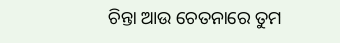ଚିନ୍ତା ଆଉ ଚେତନାରେ ତୁମ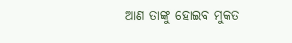ଆଣ ତାଙ୍କୁ ହୋଇବ ମୁକତ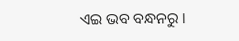ଏଇ ଭବ ବନ୍ଧନରୁ ।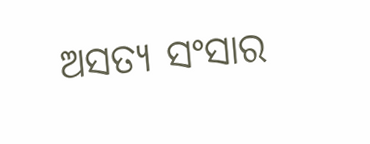ଅସତ୍ୟ ସଂସାର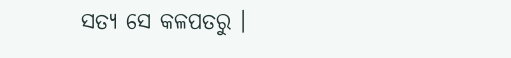ସତ୍ଯ ସେ କଳପତରୁ ।